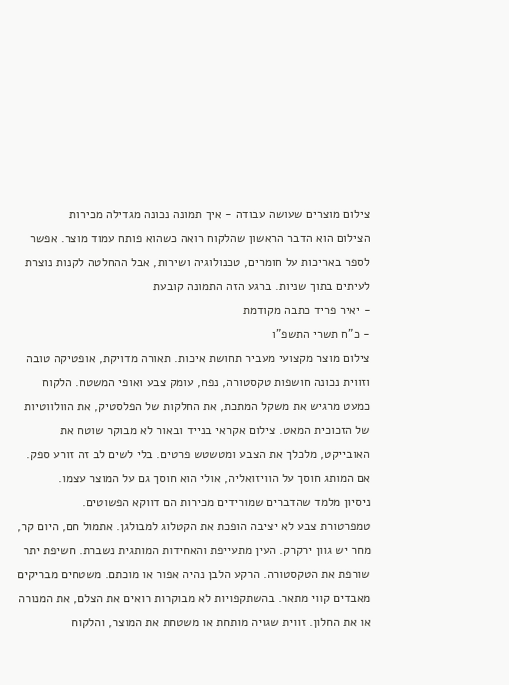צילום מוצרים שעושה עבודה - איך תמונה נכונה מגדילה מכירות
הצילום הוא הדבר הראשון שהלקוח רואה כשהוא פותח עמוד מוצר. אפשר לספר באריכות על חומרים, טכנולוגיה ושירות, אבל ההחלטה לקנות נוצרת לעיתים בתוך שניות. ברגע הזה התמונה קובעת
- יאיר פריד כתבה מקודמת
- כ"ח תשרי התשפ"ו
צילום מוצר מקצועי מעביר תחושת איכות. תאורה מדויקת, אופטיקה טובה וזווית נכונה חושפות טקסטורה, נפח, עומק צבע ואופי המשטח. הלקוח כמעט מרגיש את משקל המתכת, את החלקות של הפלסטיק, את הוולווטיות של הזכוכית המאט. צילום אקראי בנייד ובאור לא מבוקר שוטח את האובייקט, מלכלך את הצבע ומטשטש פרטים. בלי לשים לב זה זורע ספק. אם המותג חוסך על הוויזואליה, אולי הוא חוסך גם על המוצר עצמו.
ניסיון מלמד שהדברים שמורידים מכירות הם דווקא הפשוטים.
טמפרטורת צבע לא יציבה הופכת את הקטלוג למבולגן. אתמול חם, היום קר, מחר יש גוון ירקרק. העין מתעייפת והאחידות המותגית נשברת. חשיפת יתר שורפת את הטקסטורה. הרקע הלבן נהיה אפור או מוכתם. משטחים מבריקים מאבדים קווי מתאר. בהשתקפויות לא מבוקרות רואים את הצלם, את המנורה או את החלון. זווית שגויה מותחת או משטחת את המוצר, והלקוח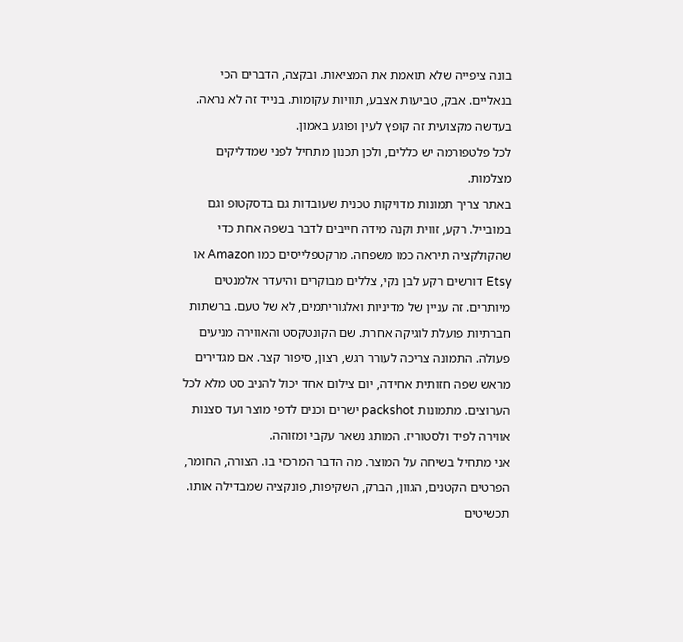בונה ציפייה שלא תואמת את המציאות. ובקצה, הדברים הכי בנאליים. אבק, טביעות אצבע, תוויות עקומות. בנייד זה לא נראה. בעדשה מקצועית זה קופץ לעין ופוגע באמון.
לכל פלטפורמה יש כללים, ולכן תכנון מתחיל לפני שמדליקים מצלמות.
באתר צריך תמונות מדויקות טכנית שעובדות גם בדסקטופ וגם במובייל. רקע, זווית וקנה מידה חייבים לדבר בשפה אחת כדי שהקולקציה תיראה כמו משפחה. מרקטפלייסים כמו Amazon או Etsy דורשים רקע לבן נקי, צללים מבוקרים והיעדר אלמנטים מיותרים. זה עניין של מדיניות ואלגוריתמים, לא של טעם. ברשתות חברתיות פועלת לוגיקה אחרת. שם הקונטקסט והאווירה מניעים פעולה. התמונה צריכה לעורר רגש, רצון, סיפור קצר. אם מגדירים מראש שפה חזותית אחידה, יום צילום אחד יכול להניב סט מלא לכל הערוצים. מתמונות packshot ישרים וכנים לדפי מוצר ועד סצנות אווירה לפיד ולסטוריז. המותג נשאר עקבי ומזוהה.
אני מתחיל בשיחה על המוצר. מה הדבר המרכזי בו. הצורה, החומר, הפרטים הקטנים, הגוון, הברק, השקיפות, פונקציה שמבדילה אותו. תכשיטים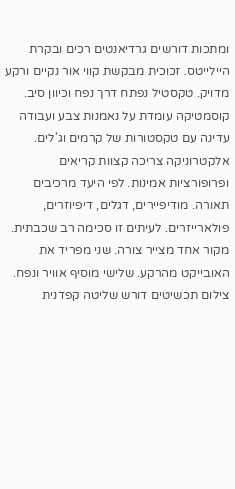ומתכות דורשים גרדיאנטים רכים ובקרת היילייטס. זכוכית מבקשת קווי אור נקיים ורקע מדויק. טקסטיל נפתח דרך נפח וכיוון סיב. קוסמטיקה עומדת על נאמנות צבע ועבודה עדינה עם טקסטורות של קרמים וג'לים. אלקטרוניקה צריכה קצוות קריאים ופרופורציות אמינות. לפי היעד מרכיבים תאורה. מודיפיירים, דגלים, דיפיוזרים, פולארייזרים. לעיתים זו סכימה רב שכבתית. מקור אחד מצייר צורה. שני מפריד את האובייקט מהרקע. שלישי מוסיף אוויר ונפח.
צילום תכשיטים דורש שליטה קפדנית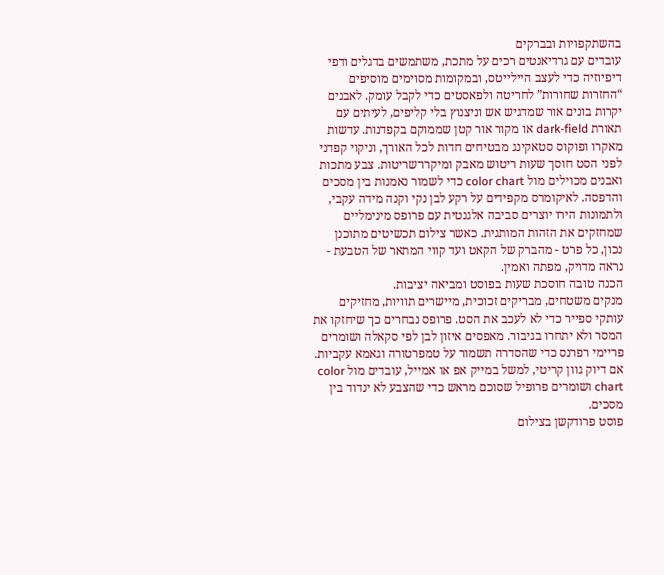בהשתקפויות ובברקים
עובדים עם גרדיאנטים רכים על מתכת, משתמשים בדגלים ודפי דיפיוזיה כדי לעצב היילייטס, ובמקומות מסוימים מוסיפים “החזרות שחורות” לחריטה ולפאסטים כדי לקבל עומק. לאבנים יקרות בונים אור שמדגיש אש וניצנוץ בלי קליפים, לעיתים עם תאורת dark-field או מקור אור קטן שממוקם בקפדנות. עדשות מאקרו ופוקוס סטאקינג מבטיחים חדות לכל האורך, וניקוי קפדני לפני הסט חוסך שעות ריטוש מאבק ומיקרו־שריטות. צבע מתכות ואבנים מכוילים מול color chart כדי לשמור נאמנות בין מסכים והדפסה. לאיקומרס מקפידים על רקע לבן נקי וקנה מידה עקבי, ולתמונות הירו יוצרים סביבה אלגנטית עם פרופס מינימליים שמחזקים את הזהות המותגית. כאשר צילום תכשיטים מתוכנן נכון, כל פרט - מהברק של הקאט ועד קווי המתאר של הטבעת - נראה מדויק, מפתה ואמין.
הכנה טובה חוסכת שעות בפוסט ומביאה יציבות.
מנקים משטחים, מבריקים זכוכית, מיישרים תוויות, מחזיקים עותקי ספייר כדי לא לעכב את הסט. פרופס נבחרים כך שיחזקו את המסר ולא יתחרו בגיבור. מאפסים איזון לבן לפי סקאלה ושומרים פריימי רפרנס כדי שהסדרה תשמור על טמפרטורה וגאמא עקביות. אם דיוק גוון קריטי, למשל במייק אפ או אמייל, עובדים מול color chart ושומרים פרופיל שסוכם מראש כדי שהצבע לא ינדוד בין מסכים.
פוסט פרודקשן בצילום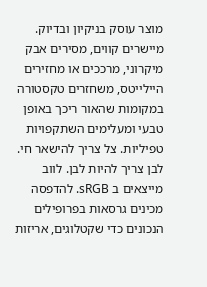מוצר עוסק בניקיון ובדיוק.
מיישרים קווים, מסירים אבק מיקרוני, מרככים או מחזירים היילייטס, משחזרים טקסטורה במקומות שהאור ריכך באופן טבעי ומעלימים השתקפויות טפיליות. צל צריך להישאר חי. לבן צריך להיות לבן. לווב מייצאים ב sRGB. להדפסה מכינים גרסאות בפרופילים הנכונים כדי שקטלוגים, אריזות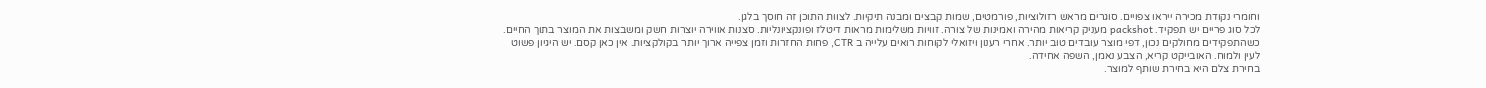וחומרי נקודת מכירה ייראו צפויים. סוגרים מראש רזולוציות, פורמטים, שמות קבצים ומבנה תיקיות. לצוות התוכן זה חוסך בלגן.
לכל סוג פריים יש תפקיד. packshot מעניק קריאות מהירה ואמינות של צורה. זוויות משלימות מראות דיטלז ופונקציונליות. סצנות אווירה יוצרות חשק ומשבצות את המוצר בתוך החיים. כשהתפקידים מחולקים נכון, דפי מוצר עובדים טוב יותר. אחרי רענון ויזואלי לקוחות רואים עלייה ב CTR, פחות החזרות וזמן צפייה ארוך יותר בקולקציות. אין כאן קסם. יש היגיון פשוט לעין ולמוח. האובייקט קריא, הצבע נאמן, השפה אחידה.
בחירת צלם היא בחירת שותף למוצר.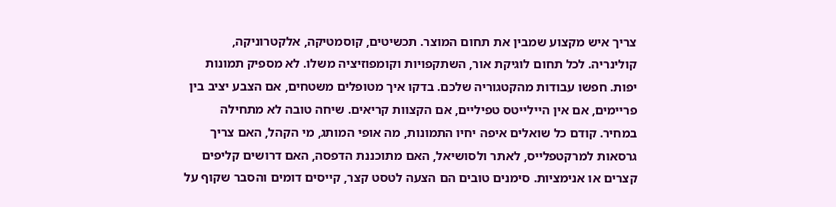צריך איש מקצוע שמבין את תחום המוצר. תכשיטים, קוסמטיקה, אלקטרוניקה, קולינריה. לכל תחום לוגיקת אור, השתקפויות וקומפוזיציה משלו. לא מספיק תמונות יפות. חפשו עבודות מהקטגוריה שלכם. בדקו איך מטופלים משטחים, אם הצבע יציב בין פריימים, אם אין היילייטס טפיליים, אם הקצוות קריאים. שיחה טובה לא מתחילה במחיר. קודם כל שואלים איפה יחיו התמונות, מה אופי המותג, מי הקהל, האם צריך גרסאות למרקטפלייס, לאתר ולסושיאל, האם מתוכננת הדפסה, האם דרושים קליפים קצרים או אנימציות. סימנים טובים הם הצעה לטסט קצר, קייסים דומים והסבר שקוף על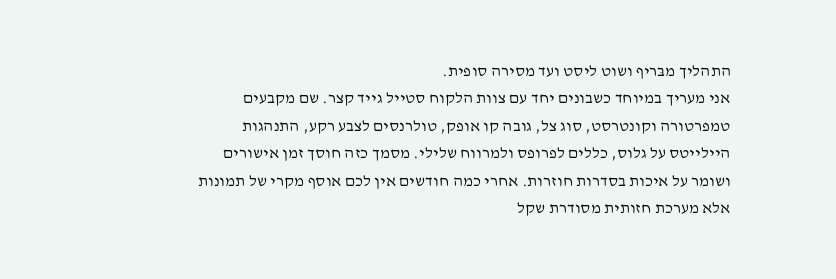התהליך מבּריף ושוט ליסט ועד מסירה סופית.
אני מעריך במיוחד כשבונים יחד עם צוות הלקוח סטייל גייד קצר. שם מקבעים טמפרטורה וקונטרסט, סוג צל, גובה קו אופק, טולרנסים לצבע רקע, התנהגות היילייטס על גלוס, כללים לפרופס ולמרווח שלילי. מסמך כזה חוסך זמן אישורים ושומר על איכות בסדרות חוזרות. אחרי כמה חודשים אין לכם אוסף מקרי של תמונות אלא מערכת חזותית מסודרת שקל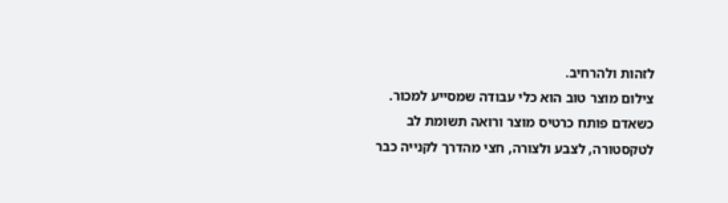לזהות ולהרחיב.
צילום מוצר טוב הוא כלי עבודה שמסייע למכור.
כשאדם פותח כרטיס מוצר ורואה תשומת לב לטקסטורה, לצבע ולצורה, חצי מהדרך לקנייה כבר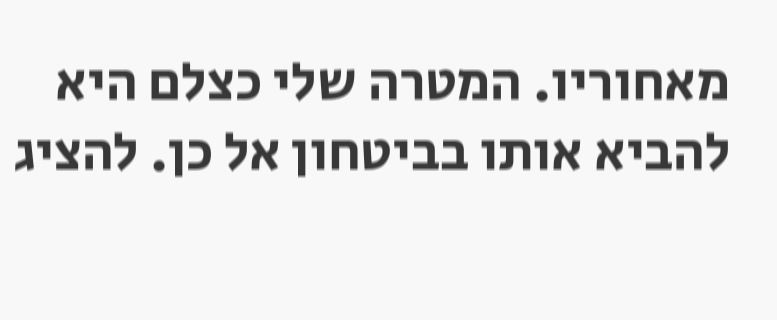מאחוריו. המטרה שלי כצלם היא להביא אותו בביטחון אל כן. להציג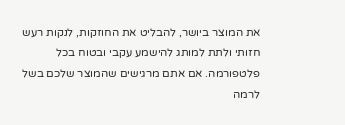את המוצר ביושר, להבליט את החוזקות, לנקות רעש חזותי ולתת למותג להישמע עקבי ובטוח בכל פלטפורמה. אם אתם מרגישים שהמוצר שלכם בשל לרמה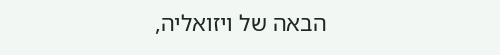הבאה של ויזואליה,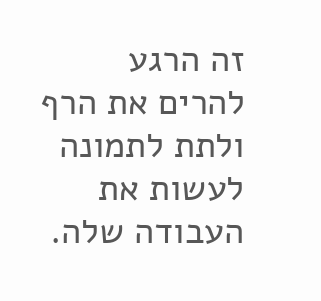זה הרגע להרים את הרף ולתת לתמונה לעשות את העבודה שלה.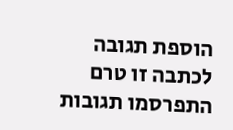הוספת תגובה
לכתבה זו טרם התפרסמו תגובות